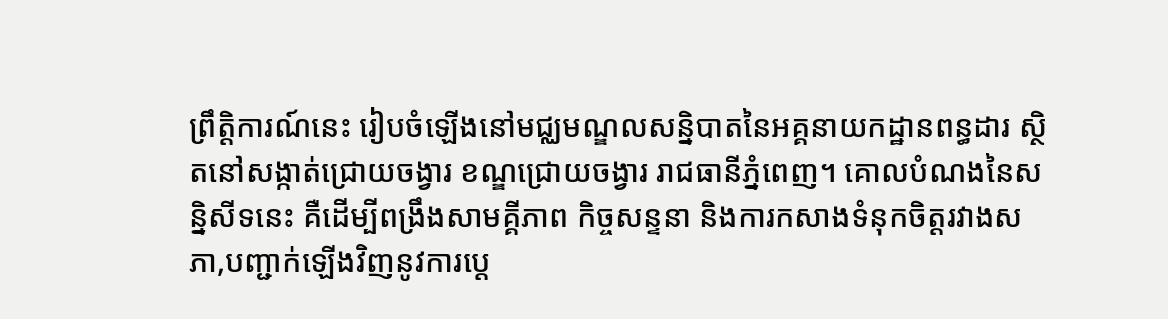ព្រឹត្តិការណ៍នេះ រៀបចំឡើងនៅមជ្ឈមណ្ឌលសន្និបាតនៃអគ្គនាយកដ្ឋានពន្ធដារ ស្ថិតនៅសង្កាត់ជ្រោយចង្វារ ខណ្ឌជ្រោយចង្វារ រាជធានីភ្នំពេញ។ គោលបំណងនៃសន្និសីទនេះ គឺដើម្បីពង្រឹងសាមគ្គីភាព កិច្ចសន្ទនា និងការកសាងទំនុកចិត្តរវាងសភា,បញ្ជាក់ឡើងវិញនូវការប្តេ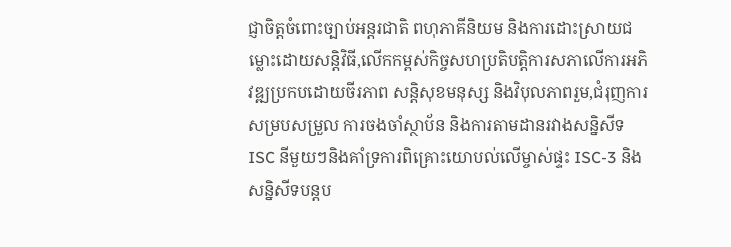ជ្ញាចិត្តចំពោះច្បាប់អន្តរជាតិ ពហុភាគីនិយម និងការដោះស្រាយជម្លោះដោយសន្តិវិធី,លើកកម្ពស់កិច្ចសហប្រតិបត្តិការសភាលើការអភិវឌ្ឍប្រកបដោយចីរភាព សន្តិសុខមនុស្ស និងវិបុលភាពរួម,ជំរុញការសម្របសម្រួល ការចងចាំស្ថាប័ន និងការតាមដានរវាងសន្និសីទ ISC នីមួយៗនិងគាំទ្រការពិគ្រោះយោបល់លើម្ចាស់ផ្ទះ ISC-3 និងសន្និសីទបន្តប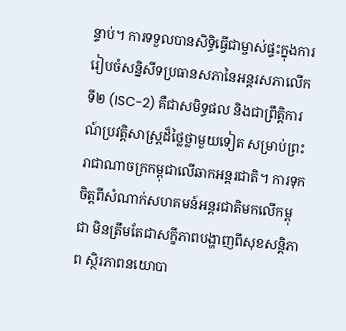ន្ទាប់។ ការទទួលបានសិទ្ធិធ្វើជាម្ចាស់ផ្ទះក្នុងការរៀបចំសន្និសីទប្រធានសភានៃអន្តរសភាលើកទី២ (ISC-2) គឺជាសមិទ្ធផល និងជាព្រឹត្តិការណ៍ប្រវត្តិសាស្ត្រដ៏ថ្លៃថ្លាមួយទៀត សម្រាប់ព្រះរាជាណាចក្រកម្ពុជាលើឆាកអន្តរជាតិ។ ការទុកចិត្តពីសំណាក់សហគមន៍អន្តរជាតិមកលើកម្ពុជា មិនត្រឹមតែជាសក្ខីភាពបង្ហាញពីសុខសន្តិភាព ស្ថិរភាពនយោបា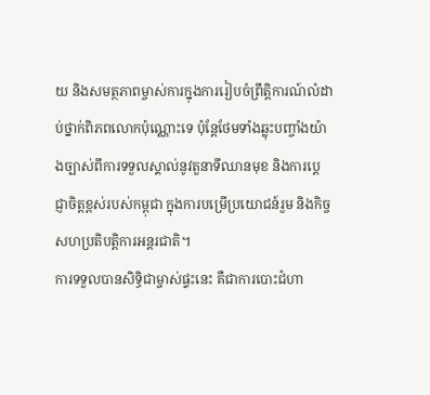យ និងសមត្ថភាពម្ចាស់ការក្នុងការរៀបចំព្រឹត្តិការណ៍លំដាប់ថ្នាក់ពិភពលោកប៉ុណ្ណោះទេ ប៉ុន្តែថែមទាំងឆ្លុះបញ្ចាំងយ៉ាងច្បាស់ពីការទទួលស្គាល់នូវតួនាទីឈានមុខ និងការប្ដេជ្ញាចិត្តខ្ពស់របស់កម្ពុជា ក្នុងការបម្រើប្រយោជន៍រួម និងកិច្ចសហប្រតិបត្តិការអន្តរជាតិ។
ការទទួលបានសិទ្ធិជាម្ចាស់ផ្ទះនេះ គឺជាការបោះជំហា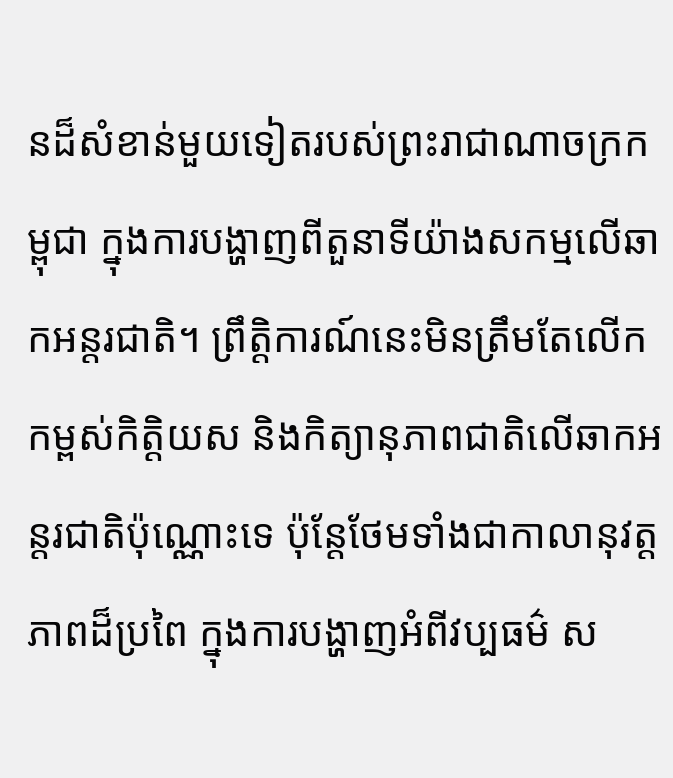នដ៏សំខាន់មួយទៀតរបស់ព្រះរាជាណាចក្រកម្ពុជា ក្នុងការបង្ហាញពីតួនាទីយ៉ាងសកម្មលើឆាកអន្តរជាតិ។ ព្រឹត្តិការណ៍នេះមិនត្រឹមតែលើកកម្ពស់កិត្តិយស និងកិត្យានុភាពជាតិលើឆាកអន្តរជាតិប៉ុណ្ណោះទេ ប៉ុន្តែថែមទាំងជាកាលានុវត្តភាពដ៏ប្រពៃ ក្នុងការបង្ហាញអំពីវប្បធម៌ ស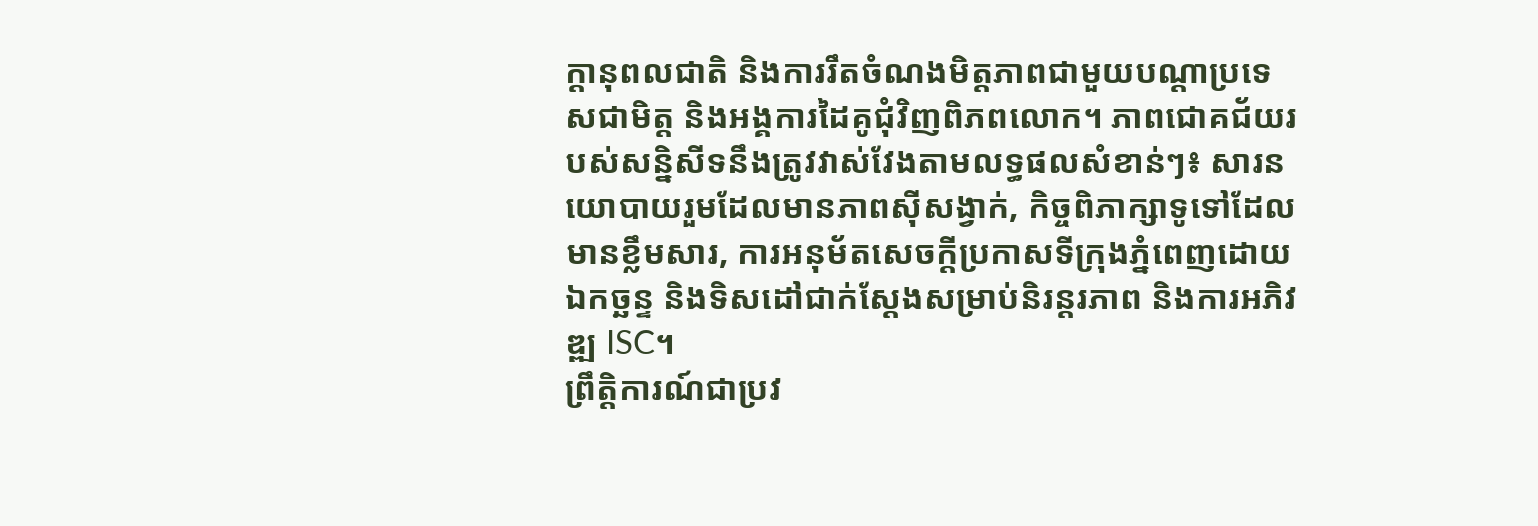ក្ដានុពលជាតិ និងការរឹតចំណងមិត្តភាពជាមួយបណ្តាប្រទេសជាមិត្ត និងអង្គការដៃគូជុំវិញពិភពលោក។ ភាពជោគជ័យរបស់សន្និសីទនឹងត្រូវវាស់វែងតាមលទ្ធផលសំខាន់ៗ៖ សារនយោបាយរួមដែលមានភាពស៊ីសង្វាក់, កិច្ចពិភាក្សាទូទៅដែលមានខ្លឹមសារ, ការអនុម័តសេចក្តីប្រកាសទីក្រុងភ្នំពេញដោយឯកច្ឆន្ទ និងទិសដៅជាក់ស្ដែងសម្រាប់និរន្តរភាព និងការអភិវឌ្ឍ ISC។
ព្រឹត្តិការណ៍ជាប្រវ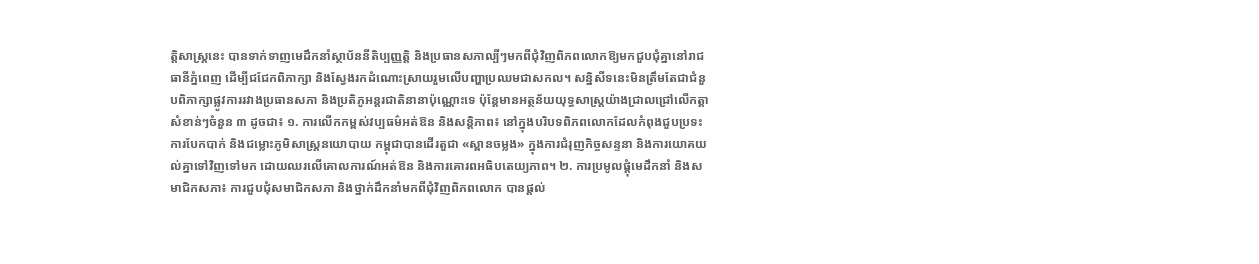ត្តិសាស្ត្រនេះ បានទាក់ទាញមេដឹកនាំស្ថាប័ននីតិប្បញ្ញត្តិ និងប្រធានសភាល្បីៗមកពីជុំវិញពិភពលោកឱ្យមកជួបជុំគ្នានៅរាជធានីភ្នំពេញ ដើម្បីជជែកពិភាក្សា និងស្វែងរកដំណោះស្រាយរួមលើបញ្ហាប្រឈមជាសកល។ សន្និសីទនេះមិនត្រឹមតែជាជំនួបពិភាក្សាផ្លូវការរវាងប្រធានសភា និងប្រតិភូអន្តរជាតិនានាប៉ុណ្ណោះទេ ប៉ុន្តែមានអត្ថន័យយុទ្ធសាស្ត្រយ៉ាងជ្រាលជ្រៅលើកត្តាសំខាន់ៗចំនួន ៣ ដូចជា៖ ១. ការលើកកម្ពស់វប្បធម៌អត់ឱន និងសន្តិភាព៖ នៅក្នុងបរិបទពិភពលោកដែលកំពុងជួបប្រទះការបែកបាក់ និងជម្លោះភូមិសាស្ត្រនយោបាយ កម្ពុជាបានដើរតួជា «ស្ពានចម្លង» ក្នុងការជំរុញកិច្ចសន្ទនា និងការយោគយល់គ្នាទៅវិញទៅមក ដោយឈរលើគោលការណ៍អត់ឱន និងការគោរពអធិបតេយ្យភាព។ ២. ការប្រមូលផ្តុំមេដឹកនាំ និងសមាជិកសភា៖ ការជួបជុំសមាជិកសភា និងថ្នាក់ដឹកនាំមកពីជុំវិញពិភពលោក បានផ្តល់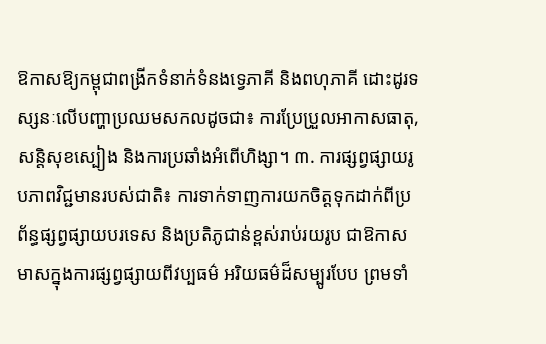ឱកាសឱ្យកម្ពុជាពង្រីកទំនាក់ទំនងទ្វេភាគី និងពហុភាគី ដោះដូរទស្សនៈលើបញ្ហាប្រឈមសកលដូចជា៖ ការប្រែប្រួលអាកាសធាតុ, សន្តិសុខស្បៀង និងការប្រឆាំងអំពើហិង្សា។ ៣. ការផ្សព្វផ្សាយរូបភាពវិជ្ជមានរបស់ជាតិ៖ ការទាក់ទាញការយកចិត្តទុកដាក់ពីប្រព័ន្ធផ្សព្វផ្សាយបរទេស និងប្រតិភូជាន់ខ្ពស់រាប់រយរូប ជាឱកាសមាសក្នុងការផ្សព្វផ្សាយពីវប្បធម៌ អរិយធម៌ដ៏សម្បូរបែប ព្រមទាំ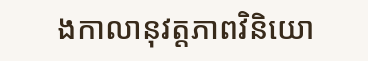ងកាលានុវត្តភាពវិនិយោ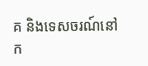គ និងទេសចរណ៍នៅក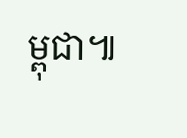ម្ពុជា៕